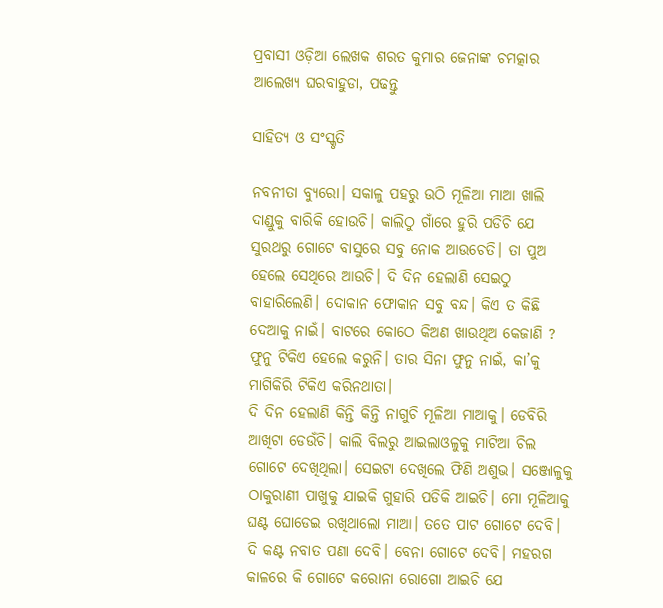ପ୍ରବାସୀ ଓଡ଼ିଆ ଲେଖକ ଶରତ କୁମାର ଜେନାଙ୍କ ଚମତ୍କାର ଆଲେଖ୍ୟ ଘରବାହୁଡା, ପଢନ୍ତୁ

ସାହିତ୍ୟ ଓ ସଂସ୍କୃତି

ନବନୀତା ବ୍ୟୁରୋ। ସକାଳୁ ପହରୁ ଉଠି ମୂଳିଆ ମାଆ ଖାଲି ଦାଣ୍ଡୁକୁ ବାରିକି ହୋଉଚି। କାଲିଠୁ ଗାଁରେ ହୁରି ପଡିଚି ଯେ ସୁରଥରୁ ଗୋଟେ ବାସୁରେ ସବୁ ନୋକ ଆଉଚେତି। ତା ପୁଅ ହେଲେ ସେଥିରେ ଆଉଚି। ଦି ଦିନ ହେଲାଣି ସେଇଠୁ ବାହାରିଲେଣି। ଦୋକାନ ଫୋକାନ ସବୁ ବନ୍ଦ। କିଏ ତ କିଛି ଦେଆକୁ ନାଇଁ। ବାଟରେ କୋଠେ କିଅଣ ଖାଉଥିଅ କେଜାଣି ? ଫୁନୁ ଟିକିଏ ହେଲେ କରୁନି। ତାର ସିନା ଫୁନୁ ନାଇଁ, କା’କୁ ମାଗିକିରି ଟିକିଏ କରିନଥାତା।
ଦି ଦିନ ହେଲାଣି କିନ୍ତି କିନ୍ତି ନାଗୁଚି ମୂଳିଆ ମାଆକୁ। ଡେବିରି ଆଖିଟା ଡେଉଁଚି। କାଲି ବିଲ‌ରୁ ଆଇଲାଓଳୁକୁ ମାଟିଆ ଚିଲ ଗୋଟେ ଦେଖିଥିଲା। ସେଇଟା ଦେଖିଲେ ଫିଣି ଅଶୁଭ। ସଞ୍ଜୋଳୁକୁ ଠାକୁରାଣୀ ପାଖୁକୁ ଯାଇକି ଗୁହାରି ପଡିକି ଆଇଚି। ମୋ ମୂଳିଆକୁ ଘଣ୍ଟ ଘୋଡେଇ ରଖିଥାଲୋ ମାଆ। ତତେ ପାଟ ଗୋଟେ ଦେବି। ଦି କଣ୍ଟ ନବାତ ପଣା ଦେବି। ବେନା ଗୋଟେ ଦେବି। ମହରଗ କାଳରେ କି ଗୋଟେ କରୋନା ରୋଗୋ ଆଇଚି ଯେ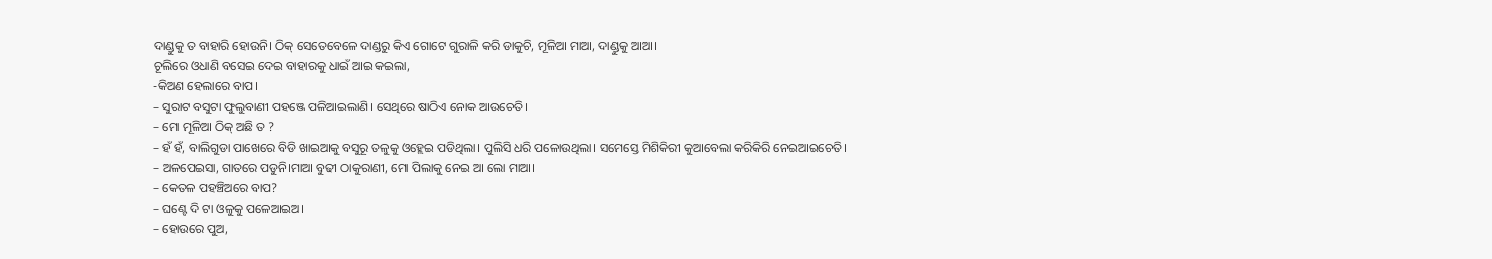ଦାଣ୍ଡୁକୁ ତ ବାହାରି ହୋଉନି। ଠିକ୍ ସେତେବେଳେ ଦାଣ୍ଡରୁ କିଏ ଗୋଟେ ଗୁରାଳି କରି ଡାକୁଚି, ମୂଳିଆ ମାଆ, ଦାଣ୍ଡୁକୁ ଆଆ।
ଚୂଲିରେ ଓଧାଣି ବସେଇ ଦେଇ ବାହାରକୁ ଧାଇଁ ଆଇ କଇଲା,
-କିଅଣ ହେଲାରେ ବାପ।
– ସୁରାଟ ବସୁଟା ଫୁଲୁବାଣୀ ପହଞ୍ଜେ ପଳିଆଇଲାଣି। ସେଥିରେ ଷାଠିଏ ନୋକ ଆଉଚେତି।
– ମୋ ମୂଳିଆ ଠିକ୍ ଅଛି ତ ?
– ହଁ ହଁ, ବାଲିଗୁଡା ପାଖେରେ ବିଡି ଖାଇଆକୁ ବସୁରୂ ତଳୁକୁ ଓହ୍ଲେଇ ପଡିଥିଲା। ପୁଲିସି ଧରି ପଳୋଉଥିଲା। ସମେସ୍ତେ ମିଶିକିରୀ କୁଆବେଲା କରିକିରି ନେଇଆଇଚେତି।
– ଅଳପେଇସା, ଗାତରେ ପଡୁନି।ମାଆ ବୁଢୀ ଠାକୁରାଣୀ, ମୋ ପିଲାକୁ ନେଇ ଆ ଲୋ ମାଆ।
– କେତଳ ପହଞ୍ଚିଅରେ ବାପ?
– ଘଣ୍ଟେ ଦି ଟା ଓଳୁକୁ ପଳେଆଇଅ।
– ହୋଉରେ ପୁଅ,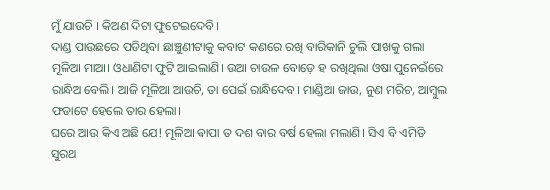ମୁଁ ଯାଉଚି । କିଅଣ ଦିଟା ଫୁଟେଇଦେବି।
ଦାଣ୍ଡ ପାଉଛରେ ପଡିଥିବା ଛାଞ୍ଚୁଣୀଟାକୁ କବାଟ କଣରେ ରଖି ବାରିକାନି ଚୁଲି ପାଖକୁ ଗଲା ମୂଳିଆ ମାଆ। ଓଧାଣିଟା ଫୁଟି ଆଇଲାଣି। ଉଆ ଚାଉଳ ବୋଡ଼େ ହ ରଖିଥିଲା ଓଷା ପୁନେଇଁରେ ରାନ୍ଧିଅ ବେଲି। ଆଜି ମୂଳିଆ ଆଉଚି, ତା ପେଇଁ ରାନ୍ଧିଦେବ। ମାଣ୍ଡିଆ ଜାଉ, ନୁଣ ମରିଚ, ଆମ୍ବୁଲ ଫଡାଟେ ହେଲେ ତାର ହେଲା।
ଘରେ ଆଉ କିଏ ଅଛି ଯେ! ମୂଳିଆ ଵାପା ତ ଦଶ ବାର ବର୍ଷ ହେଲା ମଲାଣି। ସିଏ ବି ଏମିତି ସୁରଥ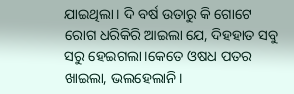ଯାଇଥିଲା। ଦି ବର୍ଷ ଉତାରୁ କି ଗୋଟେ ରୋଗ ଧରିକିରି ଆଇଲା ଯେ, ଦିହହାତ ସବୁ ସରୁ ହେଇଗଲା।କେତେ ଓଷଧ ପତର ଖାଇଲା, ଭଲହେଲାନି।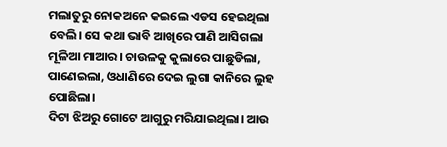ମଲାତୁରୁ ନୋକଅନେ କଇଲେ ଏଡସ ହେଇଥିଲା ବେଲି। ସେ କଥା ଭାବି ଆଖିରେ ପାଣି ଆସିଗଲା ମୂଳିଆ ମାଆର। ଚାଉଳକୁ କୁଲାରେ ପାଛୁଡିଲା, ପାଣେଇଲା, ଓଧାଣିରେ ଦେଇ ଲୁଗା କାନିରେ ଲୁହ ପୋଛିଲା।
ଦିଟା ଝିଅରୁ ଗୋଟେ ଆଗୁରୁ ମରିଯାଇଥିଲା। ଆଉ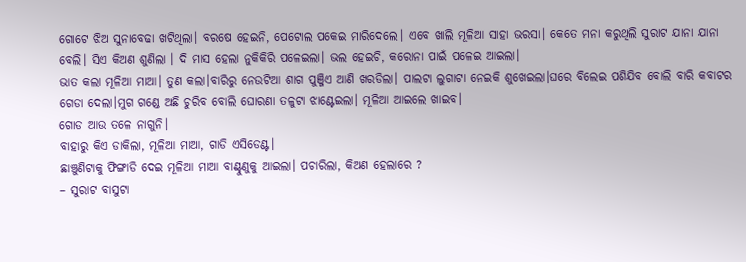ଗୋଟେ ଝିଅ ସୁନାବେଢା ଖଟିଥିଲା।‌ ବରଷେ ହେଇନି, ପେଟୋଲ ପକେଇ ମାରିଦେଲେ। ଏବେ ଖାଲି ମୂଳିଆ ସାହା ଭରସା। କେତେ ମନା କରୁଥିଲି ସୁରାଟ ଯାନା ଯାନା ବେଲି। ସିଏ କିଅଣ ଶୁଣିଲା । ଦି ମାସ ହେଲା ନୁକିକିରି ପଳେଇଲା। ଭଲ ହେଇଚି, କରୋନା ପାଇଁ ପଳେଇ ଆଇଲା।
ଭାତ କଲା ମୂଳିଆ ମାଆ। ତୁଣ କଲା।ବାରିରୁ ନେଉଟିଆ ଶାଗ ପୁଞ୍ଜିଏ ଆଣି ଖରଡିଲା। ପାଲଟା ଲୁଗାଟା ନେଇକି ଶୁଖେଇଲା।ଘରେ ବିଲେଇ ପଶିଯିବ ବୋଲି ବାରି କବାଟର ଗେଡା ଦେଲା।ମୁଗ ଗଣ୍ଡେ ଅଛି ଚୁରିବ ବୋଲି ଘୋରଣା ତଳୁଟା ଝାଣ୍ଟେଇଲା। ମୂଳିଆ ଆଇଲେ ଖାଇବ।
ଗୋଡ ଆଉ ତଳେ ନାଗୁନି।
ବାହାରୁ କିଏ ଡାକିଲା, ମୂଳିଆ ମାଆ, ଗାଡି ଏସିଡେଣ୍ଟ।
ଛାଞ୍ଚୁଣିଟାକୁ ଫିଙ୍ଗାଡି ଦେଇ ମୂଳିଆ ମାଆ ବାଣ୍ଟୁଣୁକୁ ଆଇଲା। ପଚାରିଲା, କିଅଣ ହେଲାରେ ?
– ସୁରାଟ ବାସୁଟା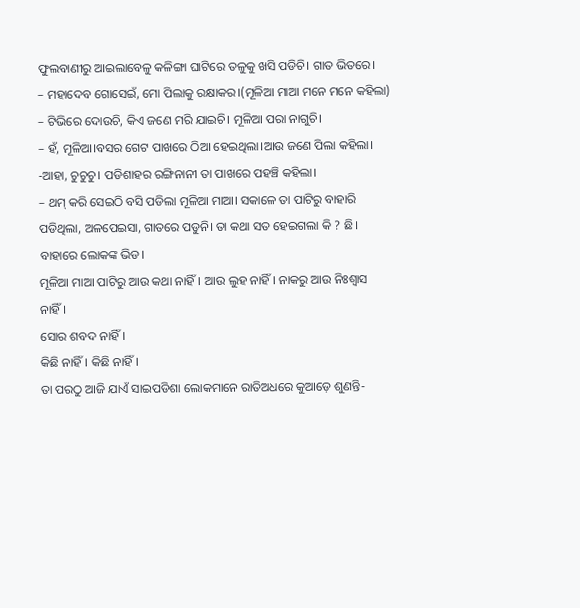ଫୁଲବାଣୀରୁ ଆଇଲାବେଳୁ କଳିଙ୍ଗା ଘାଟିରେ ତଳୁକୁ ଖସି ପଡିଚି। ଗାତ ଭିତରେ।
– ମହାଦେବ ଗୋସେଇଁ, ମୋ ପିଲାକୁ ରକ୍ଷାକର।(ମୂଳିଆ ମାଆ ମନେ ମନେ କହିଲା)
– ଟିଭିରେ ଦୋଉଚି, କିଏ ଜଣେ ମରି ଯାଇଚି। ମୂଳିଆ ପରା ନାଗୁଚି।
– ହଁ, ମୂଳିଆ।ବସର ଗେଟ ପାଖରେ ଠିଆ ହେଇଥିଲା।ଆଉ ଜଣେ ପିଲା କହିଲା।
-ଆହା, ଚୁଚୁଚୁ। ପଡିଶାହର ରଙ୍ଗିନାନୀ ତା ପାଖରେ ପହଞ୍ଚି କହିଲା।
– ଥମ୍ କରି ସେଇଠି ବସି ପଡିଲା ମୂଳିଆ ମାଆ। ସକାଳେ ତା ପାଟିରୁ ବାହାରି ପଡିଥିଲା, ଅଳପେଇସା, ଗାତରେ ପଡୁନି। ତା କଥା ସତ ହେଇଗଲା କି ? ଛି।
ବାହାରେ ଲୋକଙ୍କ ଭିଡ।
ମୂଳିଆ ମାଆ ପାଟିରୁ ଆଉ କଥା ନାହିଁ। ଆଉ ଲୁହ ନାହିଁ। ନାକରୁ ଆଉ ନିଃଶ୍ବାସ ନାହିଁ।
ସୋର ଶବଦ ନାହିଁ।
କିଛି ନାହିଁ। କିଛି ନାହିଁ।
ତା ପରଠୁ ଆଜି ଯାଏଁ ସାଇପଡିଶା ଲୋକମାନେ ରାତିଅଧରେ କୁଆଡ଼େ ଶୁଣନ୍ତି-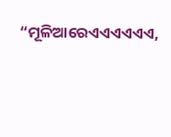“ମୂଳିଆରେଏଏଏଏଏଏ,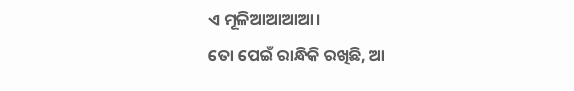ଏ ମୂଳିଆଆଆଆ।
ତୋ ପେଇଁ ରାନ୍ଧିକି ରଖିଛି, ଆ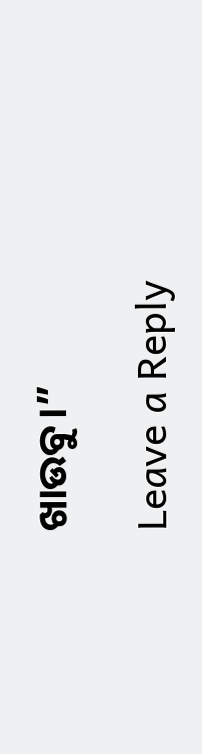ଖାଉବୁ।”

Leave a Reply